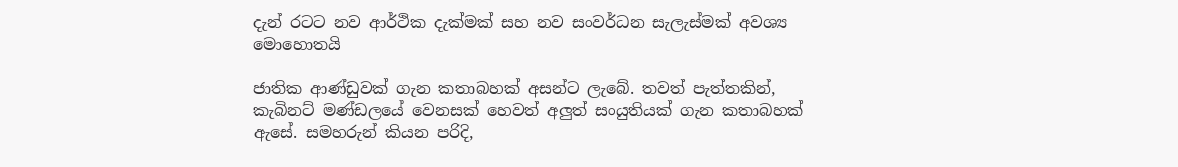දැන් රටට නව ආර්ථික දැක්මක් සහ නව සංවර්ධන සැලැස්මක් අවශ්‍ය මොහොතයි

ජාතික ආණ්ඩුවක් ගැන කතාබහක් අසන්ට ලැබේ. තවත් පැත්තකින්, කැබිනට් මණ්ඩලයේ වෙනසක් හෙවත් අලුත් සංයුතියක් ගැන කතාබහක් ඇසේ. සමහරුන් කියන පරිදි,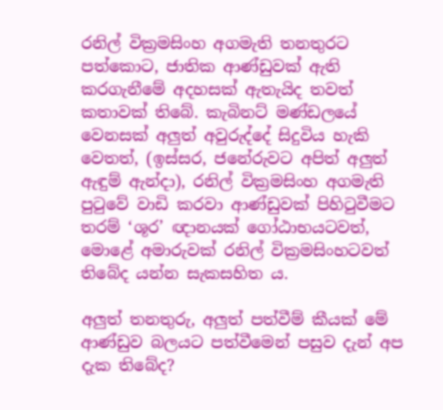රනිල් වික්‍රමසිංහ අගමැති තනතුරට පත්කොට, ජාතික ආණ්ඩුවක් ඇති කරගැනීමේ අදහසක් ඇතැයිද තවත් කතාවක් තිබේ. කැබිනට් මණ්ඩලයේ වෙනසක් අලුත් අවුරුද්දේ සිදුවිය හැකි වෙතත්, (ඉස්සර, ජනේරුවට අපිත් අලුත් ඇඳුම් ඇන්දා), රනිල් වික්‍රමසිංහ අගමැති පුටුවේ වාඩි කරවා ආණ්ඩුවක් පිහිටුවීමට තරම් ‘ශූර’ ඥානයක් ගෝඨාභයටවත්, මොළේ අමාරුවක් රනිල් වික්‍රමසිංහටවත් තිබේද යන්න සැකසහිත ය.

අලුත් තනතුරු, අලුත් පත්වීම් කීයක් මේ ආණ්ඩුව බලයට පත්වීමෙන් පසුව දැන් අප දැක තිබේද?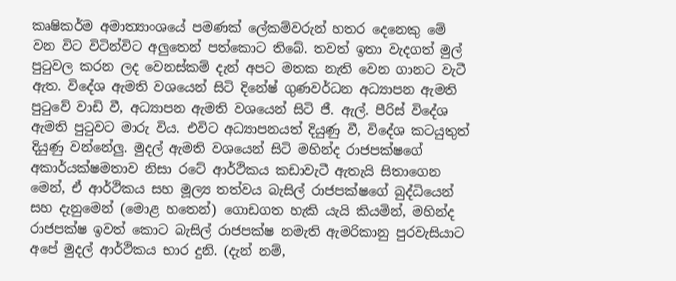කෘෂිකර්ම අමාත්‍යාංශයේ පමණක් ලේකම්වරුන් හතර දෙනෙකු මේ වන විට විටින්විට අලුතෙන් පත්කොට තිබේ. තවත් ඉතා වැදගත් මුල් පුටුවල කරන ලද වෙනස්කම් දැන් අපට මතක නැති වෙන ගානට වැටී ඇත. විදේශ ඇමති වශයෙන් සිටි දිනේෂ් ගුණවර්ධන අධ්‍යාපන ඇමති පුටුවේ වාඩි වී, අධ්‍යාපන ඇමති වශයෙන් සිටි ජී. ඇල්. පීරිස් විදේශ ඇමති පුටුවට මාරු විය. එවිට අධ්‍යාපනයත් දියුණු වී, විදේශ කටයුතුත් දියුණු වන්නේලු. මුදල් ඇමති වශයෙන් සිටි මහින්ද රාජපක්ෂගේ අකාර්යක්ෂමතාව නිසා රටේ ආර්ථිකය කඩාවැටී ඇතැයි සිතාගෙන මෙන්, ඒ ආර්ථිකය සහ මූල්‍ය තත්වය බැසිල් රාජපක්ෂගේ බුද්ධියෙන් සහ දැනුමෙන් (මොළ හතෙන්) ගොඩගත හැකි යැයි කියමින්, මහින්ද රාජපක්ෂ ඉවත් කොට බැසිල් රාජපක්ෂ නමැති ඇමරිකානු පුරවැසියාට අපේ මුදල් ආර්ථිකය භාර දුනි. (දැන් නම්,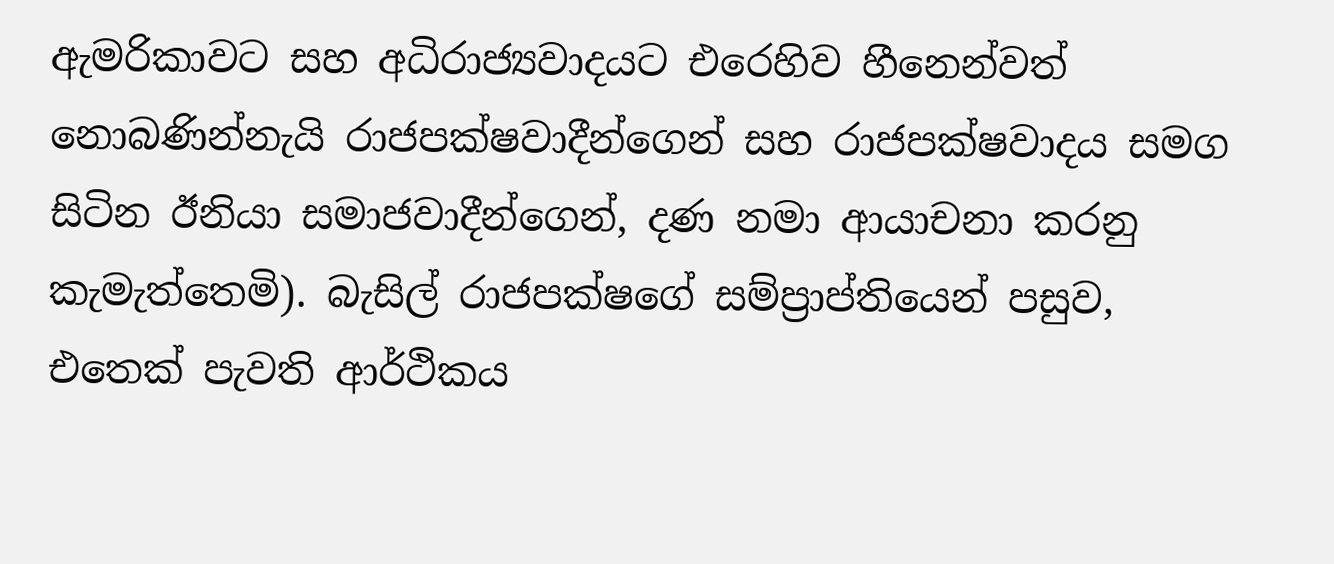ඇමරිකාවට සහ අධිරාජ්‍යවාදයට එරෙහිව හීනෙන්වත් නොබණින්නැයි රාජපක්ෂවාදීන්ගෙන් සහ රාජපක්ෂවාදය සමග සිටින ඊනියා සමාජවාදීන්ගෙන්, දණ නමා ආයාචනා කරනු කැමැත්තෙමි). බැසිල් රාජපක්ෂගේ සම්ප්‍රාප්තියෙන් පසුව, එතෙක් පැවති ආර්ථිකය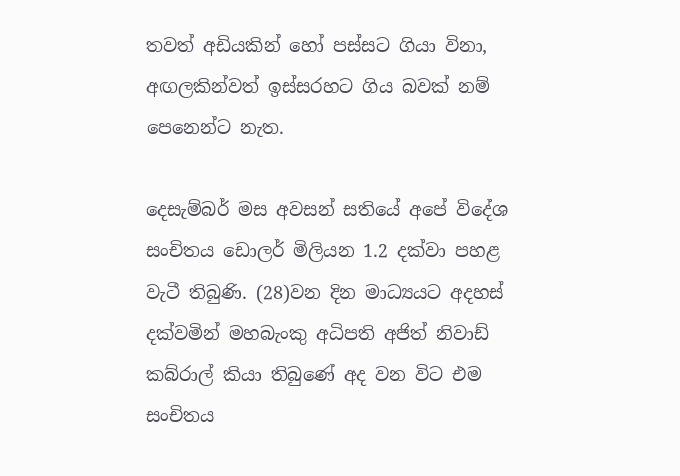තවත් අඩියකින් හෝ පස්සට ගියා විනා, අඟලකින්වත් ඉස්සරහට ගිය බවක් නම් පෙනෙන්ට නැත.

දෙසැම්බර් මස අවසන් සතියේ අපේ විදේශ සංචිතය ඩොලර් මිලියන 1.2 දක්වා පහළ වැටී තිබුණි. (28)වන දින මාධ්‍යයට අදහස් දක්වමින් මහබැංකු අධිපති අජිත් නිවාඩ් කබ්රාල් කියා තිබුණේ අද වන විට එම සංචිතය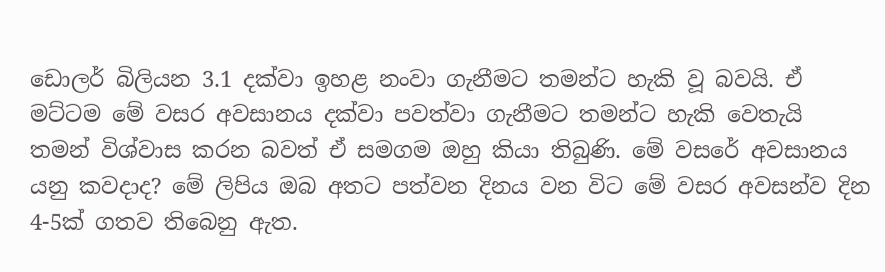ඩොලර් බිලියන 3.1 දක්වා ඉහළ නංවා ගැනීමට තමන්ට හැකි වූ බවයි. ඒ මට්ටම මේ වසර අවසානය දක්වා පවත්වා ගැනීමට තමන්ට හැකි වෙතැයි තමන් විශ්වාස කරන බවත් ඒ සමගම ඔහු කියා තිබුණි. මේ වසරේ අවසානය යනු කවදාද? මේ ලිපිය ඔබ අතට පත්වන දිනය වන විට මේ වසර අවසන්ව දින 4-5ක් ගතව තිබෙනු ඇත.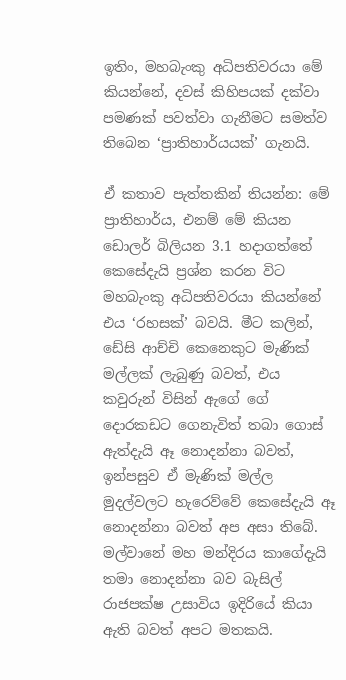ඉතිං, මහබැංකු අධිපතිවරයා මේ කියන්නේ, දවස් කිහිපයක් දක්වා පමණක් පවත්වා ගැනීමට සමත්ව තිබෙන ‘ප්‍රාතිහාර්යයක්’ ගැනයි.

ඒ කතාව පැත්තකින් තියන්න: මේ ප්‍රාතිහාර්ය, එනම් මේ කියන ඩොලර් බිලියන 3.1 හදාගත්තේ කෙසේදැයි ප්‍රශ්න කරන විට මහබැංකු අධිපතිවරයා කියන්නේ එය ‘රහසක්’ බවයි. මීට කලින්, ඩේසි ආච්චි කෙනෙකුට මැණික් මල්ලක් ලැබුණු බවත්, එය කවුරුන් විසින් ඇගේ ගේ දොරකඩට ගෙනැවිත් තබා ගොස් ඇත්දැයි ඈ නොදන්නා බවත්, ඉන්පසුව ඒ මැණික් මල්ල මුදල්වලට හැරෙව්වේ කෙසේදැයි ඈ නොදන්නා බවත් අප අසා තිබේ. මල්වානේ මහ මන්දිරය කාගේදැයි තමා නොදන්නා බව බැසිල් රාජපක්ෂ උසාවිය ඉදිරියේ කියා ඇති බවත් අපට මතකයි.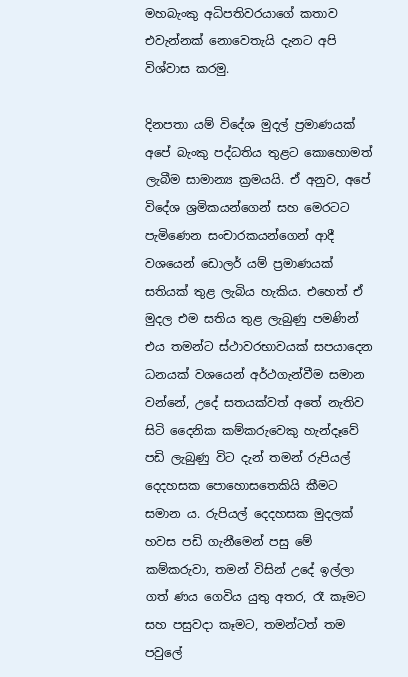මහබැංකු අධිපතිවරයාගේ කතාව එවැන්නක් නොවෙතැයි දැනට අපි විශ්වාස කරමු.

දිනපතා යම් විදේශ මුදල් ප්‍රමාණයක් අපේ බැංකු පද්ධතිය තුළට කොහොමත් ලැබීම සාමාන්‍ය ක්‍රමයයි. ඒ අනුව, අපේ විදේශ ශ්‍රමිකයන්ගෙන් සහ මෙරටට පැමිණෙන සංචාරකයන්ගෙන් ආදී වශයෙන් ඩොලර් යම් ප්‍රමාණයක් සතියක් තුළ ලැබිය හැකිය. එහෙත් ඒ මුදල එම සතිය තුළ ලැබුණු පමණින් එය තමන්ට ස්ථාවරභාවයක් සපයාදෙන ධනයක් වශයෙන් අර්ථගැන්වීම සමාන වන්නේ, උදේ සතයක්වත් අතේ නැතිව සිටි දෛනික කම්කරුවෙකු හැන්දෑවේ පඩි ලැබුණු විට දැන් තමන් රුපියල් දෙදහසක පොහොසතෙකියි කීමට සමාන ය. රුපියල් දෙදහසක මුදලක් හවස පඩි ගැනීමෙන් පසු මේ කම්කරුවා, තමන් විසින් උදේ ඉල්ලා ගත් ණය ගෙවිය යුතු අතර, රෑ කෑමට සහ පසුවදා කෑමට, තමන්ටත් තම පවුලේ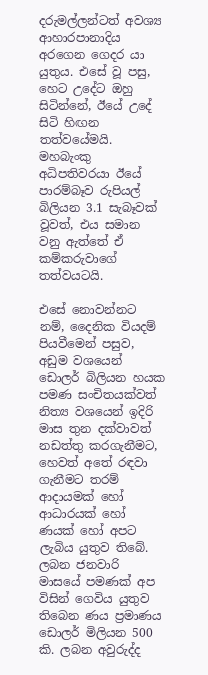දරුමල්ලන්ටත් අවශ්‍ය ආහාරපානාදිය අරගෙන ගෙදර යා යුතුය. එසේ වූ පසු, හෙට උදේට ඔහු සිටින්නේ, ඊයේ උදේ සිටි හිඟන තත්වයේමයි. මහබැංකු අධිපතිවරයා ඊයේ පාරම්බෑව රුපියල් බිලියන 3.1 සැබෑවක් වූවත්, එය සමාන වනු ඇත්තේ ඒ කම්කරුවාගේ තත්වයටයි.

එසේ නොවන්නට නම්, දෛනික වියදම් පියවීමෙන් පසුව, අඩුම වශයෙන් ඩොලර් බිලියන හයක පමණ සංචිතයක්වත් නිත්‍ය වශයෙන් ඉදිරි මාස තුන දක්වාවත් නඩත්තු කරගැනීමට, හෙවත් අතේ රඳවා ගැනීමට තරම් ආදායමක් හෝ ආධාරයක් හෝ ණයක් හෝ අපට ලැබිය යුතුව තිබේ. ලබන ජනවාරි මාසයේ පමණක් අප විසින් ගෙවිය යුතුව තිබෙන ණය ප්‍රමාණය ඩොලර් මිලියන 500 කි. ලබන අවුරුද්ද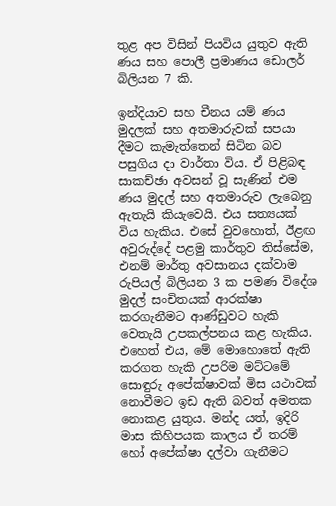තුළ අප විසින් පියවිය යුතුව ඇති ණය සහ පොලී ප්‍රමාණය ඩොලර් බිලියන 7 කි.

ඉන්දියාව සහ චීනය යම් ණය මුදලක් සහ අතමාරුවක් සපයා දීමට කැමැත්තෙන් සිටින බව පසුගිය දා වාර්තා විය. ඒ පිළිබඳ සාකච්ඡා අවසන් වූ සැණින් එම ණය මුදල් සහ අතමාරුව ලැබෙනු ඇතැයි කියැවෙයි. එය සත්‍යයක් විය හැකිය. එසේ වුවහොත්, ඊළඟ අවුරුද්දේ පළමු කාර්තුව තිස්සේම, එනම් මාර්තු අවසානය දක්වාම රුපියල් බිලියන 3 ක පමණ විදේශ මුදල් සංචිතයක් ආරක්ෂා කරගැනීමට ආණ්ඩුවට හැකි වෙතැයි උපකල්පනය කළ හැකිය. එහෙත් එය, මේ මොහොතේ ඇති කරගත හැකි උපරිම මට්ටමේ සොඳුරු අපේක්ෂාවක් මිස යථාවක් නොවීමට ඉඩ ඇති බවත් අමතක නොකළ යුතුය. මන්ද යත්, ඉදිරි මාස කිහිපයක කාලය ඒ තරම් හෝ අපේක්ෂා දල්වා ගැනීමට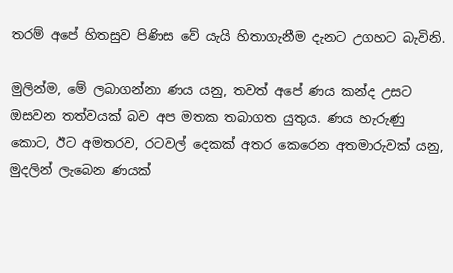තරම් අපේ හිතසුව පිණිස වේ යැයි හිතාගැනීම දැනට උගහට බැවිනි.

මුලින්ම, මේ ලබාගන්නා ණය යනු, තවත් අපේ ණය කන්ද උසට ඔසවන තත්වයක් බව අප මතක තබාගත යුතුය. ණය හැරුණු කොට, ඊට අමතරව, රටවල් දෙකක් අතර කෙරෙන අතමාරුවක් යනු, මුදලින් ලැබෙන ණයක්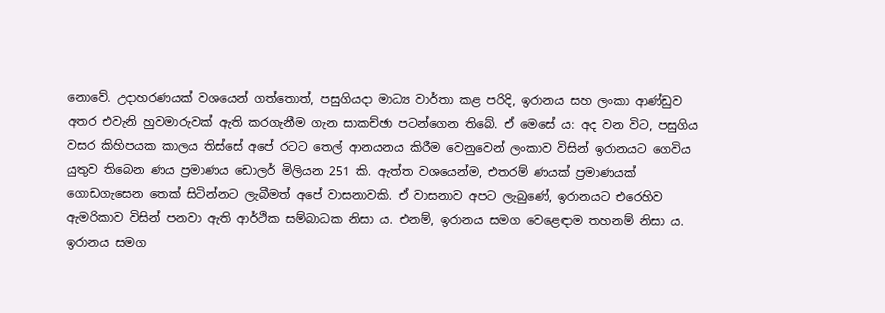නොවේ. උදාහරණයක් වශයෙන් ගත්තොත්, පසුගියදා මාධ්‍ය වාර්තා කළ පරිදි, ඉරානය සහ ලංකා ආණ්ඩුව අතර එවැනි හුවමාරුවක් ඇති කරගැනීම ගැන සාකච්ඡා පටන්ගෙන තිබේ. ඒ මෙසේ ය: අද වන විට, පසුගිය වසර කිහිපයක කාලය තිස්සේ අපේ රටට තෙල් ආනයනය කිරීම වෙනුවෙන් ලංකාව විසින් ඉරානයට ගෙවිය යුතුව තිබෙන ණය ප්‍රමාණය ඩොලර් මිලියන 251 කි. ඇත්ත වශයෙන්ම, එතරම් ණයක් ප්‍රමාණයක් ගොඩගැසෙන තෙක් සිටින්නට ලැබීමත් අපේ වාසනාවකි. ඒ වාසනාව අපට ලැබුණේ, ඉරානයට එරෙහිව ඇමරිකාව විසින් පනවා ඇති ආර්ථික සම්බාධක නිසා ය. එනම්, ඉරානය සමග වෙළෙඳාම තහනම් නිසා ය. ඉරානය සමග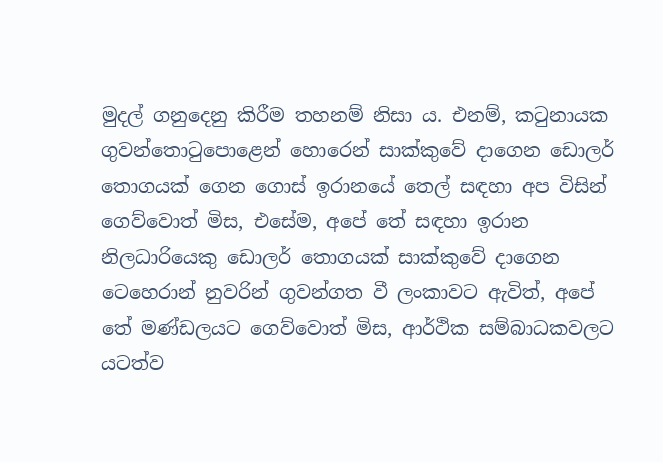මුදල් ගනුදෙනු කිරීම තහනම් නිසා ය. එනම්, කටුනායක ගුවන්තොටුපොළෙන් හොරෙන් සාක්කුවේ දාගෙන ඩොලර් තොගයක් ගෙන ගොස් ඉරානයේ තෙල් සඳහා අප විසින් ගෙව්වොත් මිස, එසේම, අපේ තේ සඳහා ඉරාන නිලධාරියෙකු ඩොලර් තොගයක් සාක්කුවේ දාගෙන ටෙහෙරාන් නුවරින් ගුවන්ගත වී ලංකාවට ඇවිත්, අපේ තේ මණ්ඩලයට ගෙව්වොත් මිස, ආර්ථික සම්බාධකවලට යටත්ව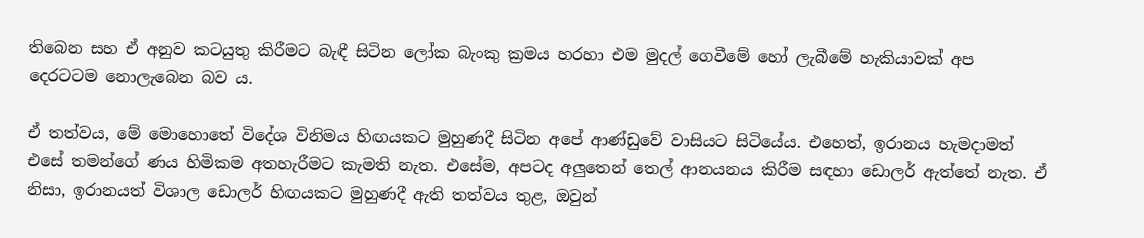තිබෙන සහ ඒ අනුව කටයුතු කිරීමට බැඳී සිටින ලෝක බැංකු ක්‍රමය හරහා එම මුදල් ගෙවීමේ හෝ ලැබීමේ හැකියාවක් අප දෙරටටම නොලැබෙන බව ය.

ඒ තත්වය, මේ මොහොතේ විදේශ විනිමය හිඟයකට මුහුණදී සිටින අපේ ආණ්ඩුවේ වාසියට සිටියේය. එහෙත්, ඉරානය හැමදාමත් එසේ තමන්ගේ ණය හිමිකම අතහැරීමට කැමති නැත. එසේම, අපටද අලුතෙන් තෙල් ආනයනය කිරීම සඳහා ඩොලර් ඇත්තේ නැත. ඒ නිසා, ඉරානයත් විශාල ඩොලර් හිඟයකට මුහුණදී ඇති තත්වය තුළ, ඔවුන්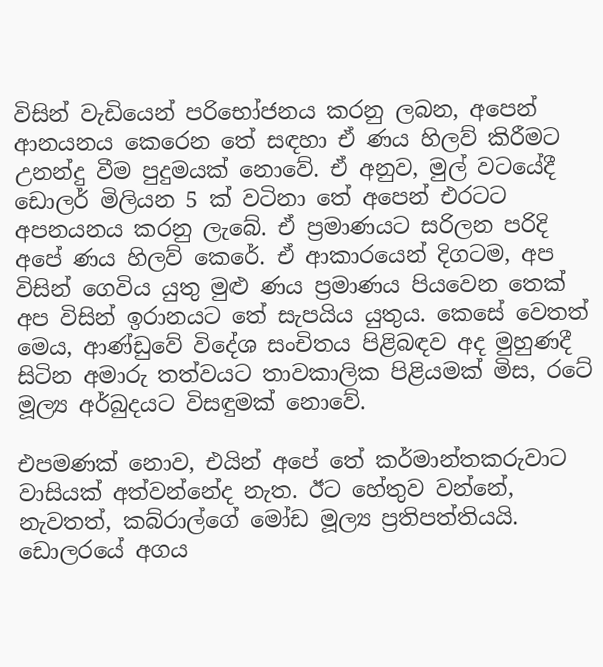විසින් වැඩියෙන් පරිභෝජනය කරනු ලබන, අපෙන් ආනයනය කෙරෙන තේ සඳහා ඒ ණය හිලව් කිරීමට උනන්දු වීම පුදුමයක් නොවේ. ඒ අනුව, මුල් වටයේදී ඩොලර් මිලියන 5 ක් වටිනා තේ අපෙන් එරටට අපනයනය කරනු ලැබේ. ඒ ප්‍රමාණයට සරිලන පරිදි අපේ ණය හිලව් කෙරේ. ඒ ආකාරයෙන් දිගටම, අප විසින් ගෙවිය යුතු මුළු ණය ප්‍රමාණය පියවෙන තෙක් අප විසින් ඉරානයට තේ සැපයිය යුතුය. කෙසේ වෙතත් මෙය, ආණ්ඩුවේ විදේශ සංචිතය පිළිබඳව අද මුහුණදී සිටින අමාරු තත්වයට තාවකාලික පිළියමක් මිස, රටේ මූල්‍ය අර්බුදයට විසඳුමක් නොවේ.

එපමණක් නොව, එයින් අපේ තේ කර්මාන්තකරුවාට වාසියක් අත්වන්නේද නැත. ඊට හේතුව වන්නේ, නැවතත්, කබ්රාල්ගේ මෝඩ මූල්‍ය ප්‍රතිපත්තියයි. ඩොලරයේ අගය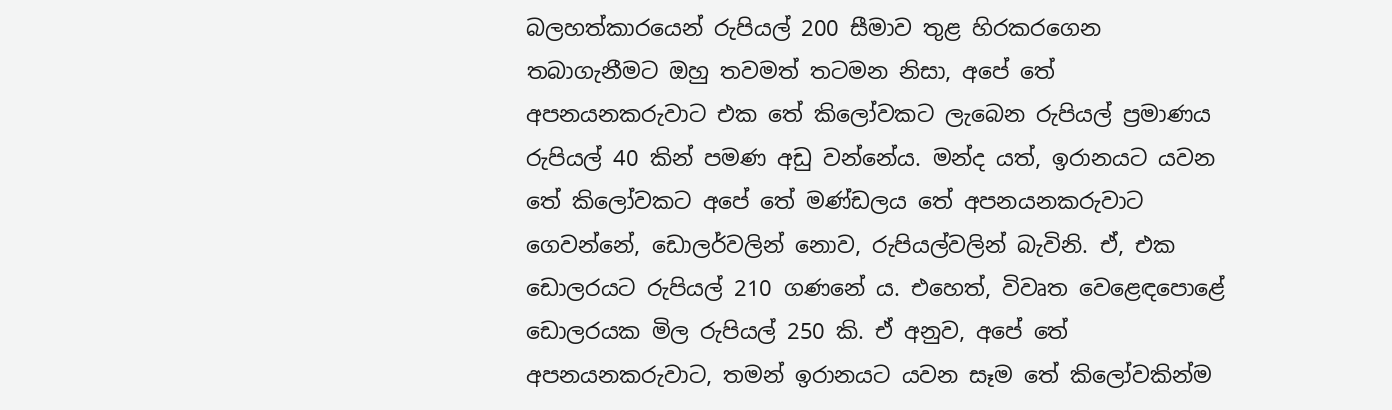බලහත්කාරයෙන් රුපියල් 200 සීමාව තුළ හිරකරගෙන තබාගැනීමට ඔහු තවමත් තටමන නිසා, අපේ තේ අපනයනකරුවාට එක තේ කිලෝවකට ලැබෙන රුපියල් ප්‍රමාණය රුපියල් 40 කින් පමණ අඩු වන්නේය. මන්ද යත්, ඉරානයට යවන තේ කිලෝවකට අපේ තේ මණ්ඩලය තේ අපනයනකරුවාට ගෙවන්නේ, ඩොලර්වලින් නොව, රුපියල්වලින් බැවිනි. ඒ, එක ඩොලරයට රුපියල් 210 ගණනේ ය. එහෙත්, විවෘත වෙළෙඳපොළේ ඩොලරයක මිල රුපියල් 250 කි. ඒ අනුව, අපේ තේ අපනයනකරුවාට, තමන් ඉරානයට යවන සෑම තේ කිලෝවකින්ම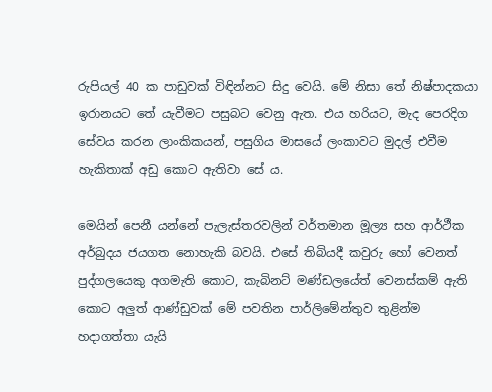රුපියල් 40 ක පාඩුවක් විඳින්නට සිදු වෙයි. මේ නිසා තේ නිෂ්පාදකයා ඉරානයට තේ යැවීමට පසුබට වෙනු ඇත. එය හරියට, මැද පෙරදිග සේවය කරන ලාංකිකයන්, පසුගිය මාසයේ ලංකාවට මුදල් එවීම හැකිතාක් අඩු කොට ඇතිවා සේ ය.

මෙයින් පෙනී යන්නේ පැලැස්තරවලින් වර්තමාන මූල්‍ය සහ ආර්ථීක අර්බුදය ජයගත නොහැකි බවයි. එසේ තිබියදී කවුරු හෝ වෙනත් පුද්ගලයෙකු අගමැති කොට, කැබිනට් මණ්ඩලයේත් වෙනස්කම් ඇති කොට අලුත් ආණ්ඩුවක් මේ පවතින පාර්ලිමේන්තුව තුළින්ම හදාගත්තා යැයි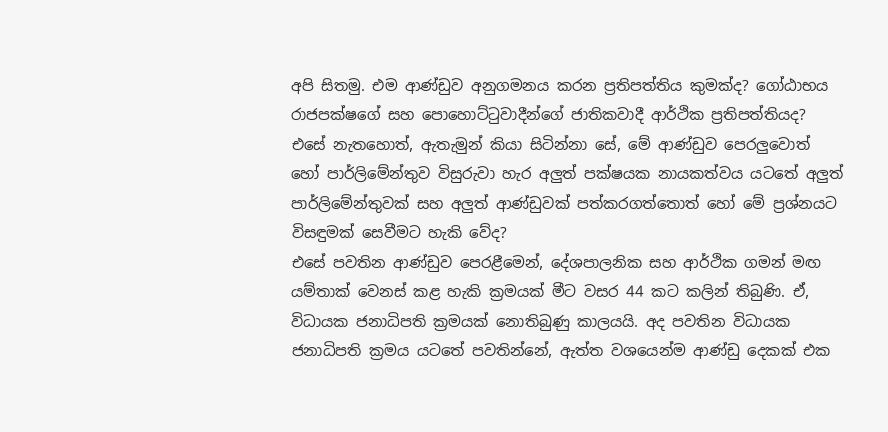අපි සිතමු. එම ආණ්ඩුව අනුගමනය කරන ප්‍රතිපත්තිය කුමක්ද? ගෝඨාභය රාජපක්ෂගේ සහ පොහොට්ටුවාදීන්ගේ ජාතිකවාදී ආර්ථික ප්‍රතිපත්තියද? එසේ නැතහොත්, ඇතැමුන් කියා සිටින්නා සේ, මේ ආණ්ඩුව පෙරලුවොත් හෝ පාර්ලිමේන්තුව විසුරුවා හැර අලුත් පක්ෂයක නායකත්වය යටතේ අලුත් පාර්ලිමේන්තුවක් සහ අලුත් ආණ්ඩුවක් පත්කරගත්තොත් හෝ මේ ප්‍රශ්නයට විසඳුමක් සෙවීමට හැකි වේද?
එසේ පවතින ආණ්ඩුව පෙරළීමෙන්, දේශපාලනික සහ ආර්ථික ගමන් මඟ යම්තාක් වෙනස් කළ හැකි ක්‍රමයක් මීට වසර 44 කට කලින් තිබුණි. ඒ, විධායක ජනාධිපති ක්‍රමයක් නොතිබුණු කාලයයි. අද පවතින විධායක ජනාධිපති ක්‍රමය යටතේ පවතින්නේ, ඇත්ත වශයෙන්ම ආණ්ඩු දෙකක් එක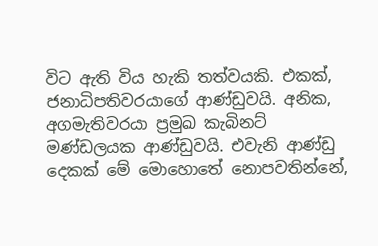විට ඇති විය හැකි තත්වයකි. එකක්, ජනාධිපතිවරයාගේ ආණ්ඩුවයි. අනික, අගමැතිවරයා ප්‍රමුඛ කැබිනට් මණ්ඩලයක ආණ්ඩුවයි. එවැනි ආණ්ඩු දෙකක් මේ මොහොතේ නොපවතින්නේ,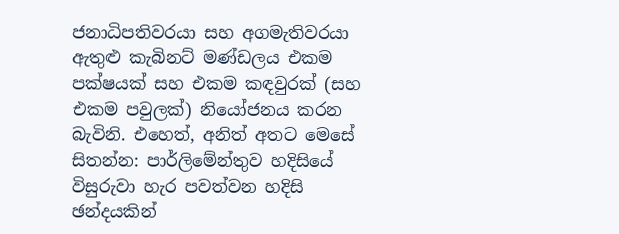ජනාධිපතිවරයා සහ අගමැතිවරයා ඇතුළු කැබිනට් මණ්ඩලය එකම පක්ෂයක් සහ එකම කඳවුරක් (සහ එකම පවුලක්) නියෝජනය කරන බැවිනි. එහෙත්, අනිත් අතට මෙසේ සිතන්න: පාර්ලිමේන්තුව හදිසියේ විසුරුවා හැර පවත්වන හදිසි ඡන්දයකින්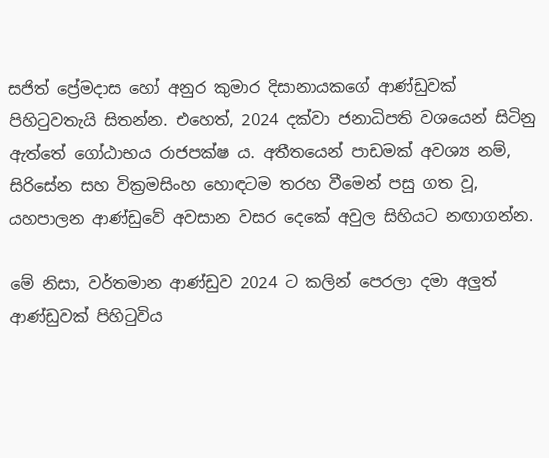සජිත් ප්‍රේමදාස හෝ අනුර කුමාර දිසානායකගේ ආණ්ඩුවක් පිහිටුවතැයි සිතන්න. එහෙත්, 2024 දක්වා ජනාධිපති වශයෙන් සිටිනු ඇත්තේ ගෝඨාභය රාජපක්ෂ ය. අතීතයෙන් පාඩමක් අවශ්‍ය නම්, සිරිසේන සහ වික්‍රමසිංහ හොඳටම තරහ වීමෙන් පසු ගත වූ, යහපාලන ආණ්ඩුවේ අවසාන වසර දෙකේ අවුල සිහියට නඟාගන්න.

මේ නිසා, වර්තමාන ආණ්ඩුව 2024 ට කලින් පෙරලා දමා අලුත් ආණ්ඩුවක් පිහිටුවිය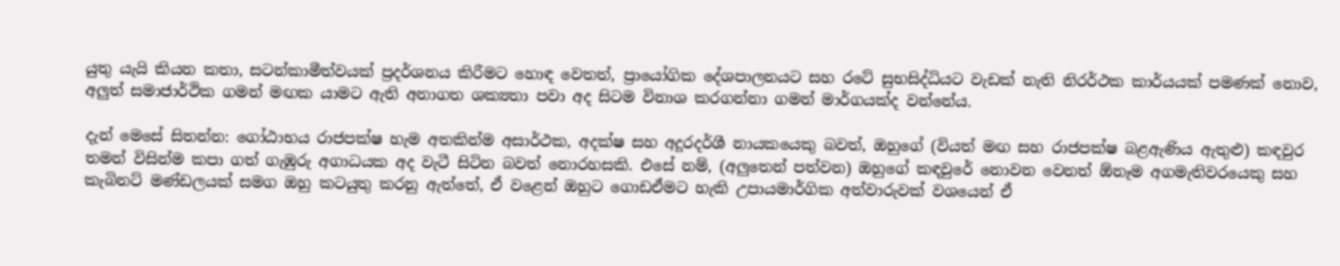යුතු යැයි කියන කතා, සටන්කාමීත්වයක් ප්‍රදර්ශනය කිරීමට හොඳ වෙතත්, ප්‍රායෝගික දේශපාලනයට සහ රටේ සුභසිද්ධියට වැඩක් නැති නිරර්ථක කාර්යයක් පමණක් නොව, අලුත් සමාජාර්ථික ගමන් මඟක යාමට ඇති අනාගත ශක්‍යතා පවා අද සිටම විනාශ කරගන්නා ගමන් මාර්ගයක්ද වන්නේය.

දැන් මෙසේ සිතන්න: ගෝඨාභය රාජපක්ෂ හැම අතකින්ම අසාර්ථක, අදක්ෂ සහ අදූරදර්ශී නායකයෙකු බවත්, ඔහුගේ (වියත් මඟ සහ රාජපක්ෂ බළඇණිය ඇතුළු) කඳවුර තමන් විසින්ම කපා ගත් ගැඹුරු අගාධයක අද වැටී සිටින බවත් නොරහසකි. එසේ නම්, (අලුතෙන් පත්වන) ඔහුගේ කඳවුරේ නොවන වෙනත් ඕනෑම අගමැතිවරයෙකු සහ කැබිනට් මණ්ඩලයක් සමග ඔහු කටයුතු කරනු ඇත්තේ, ඒ වළෙන් ඔහුට ගොඩඒමට හැකි උපායමාර්ගික අත්වාරුවක් වශයෙන් ඒ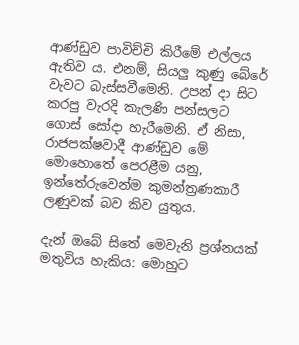ආණ්ඩුව පාවිච්චි කිරීමේ එල්ලය ඇතිව ය. එනම්, සියලු කුණු බේරේ වැවට බැස්සවීමෙනි. උපන් දා සිට කරපු වැරදි කැලණි පන්සලට ගොස් සෝදා හැරීමෙනි. ඒ නිසා, රාජපක්ෂවාදී ආණ්ඩුව මේ මොහොතේ පෙරළීම යනු, ඉන්තේරුවෙන්ම කුමන්ත්‍රණකාරී ලණුවක් බව කිව යුතුය.

දැන් ඔබේ සිතේ මෙවැනි ප්‍රශ්නයක් මතුවිය හැකිය: මොහුට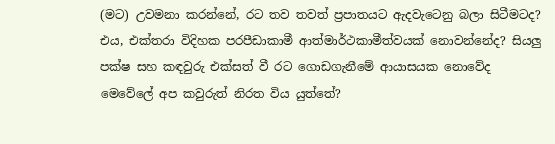(මට) උවමනා කරන්නේ, රට තව තවත් ප්‍රපාතයට ඇදවැටෙනු බලා සිටීමටද? එය, එක්තරා විදිහක පරපීඩාකාමී ආත්මාර්ථකාමීත්වයක් නොවන්නේද? සියලු පක්ෂ සහ කඳවුරු එක්සත් වී රට ගොඩගැනීමේ ආයාසයක නොවේද මෙවේලේ අප කවුරුත් නිරත විය යුත්තේ?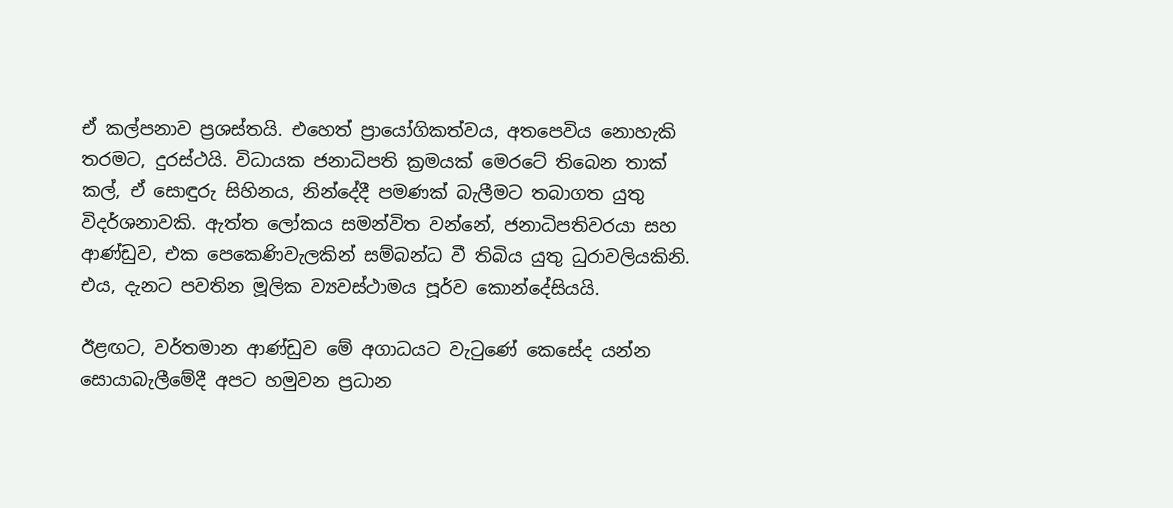ඒ කල්පනාව ප්‍රශස්තයි. එහෙත් ප්‍රායෝගිකත්වය, අතපෙවිය නොහැකි තරමට, දුරස්ථයි. විධායක ජනාධිපති ක්‍රමයක් මෙරටේ තිබෙන තාක් කල්, ඒ සොඳුරු සිහිනය, නින්දේදී පමණක් බැලීමට තබාගත යුතු විදර්ශනාවකි. ඇත්ත ලෝකය සමන්විත වන්නේ, ජනාධිපතිවරයා සහ ආණ්ඩුව, එක පෙකෙණිවැලකින් සම්බන්ධ වී තිබිය යුතු ධුරාවලියකිනි. එය, දැනට පවතින මූලික ව්‍යවස්ථාමය පූර්ව කොන්දේසියයි.

ඊළඟට, වර්තමාන ආණ්ඩුව මේ අගාධයට වැටුණේ කෙසේද යන්න සොයාබැලීමේදී අපට හමුවන ප්‍රධාන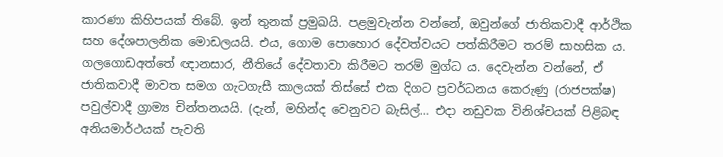කාරණා කිහිපයක් තිබේ. ඉන් තුනක් ප්‍රමුඛයි. පළමුවැන්න වන්නේ, ඔවුන්ගේ ජාතිකවාදී ආර්ථික සහ දේශපාලනික මොඩලයයි. එය, ගොම පොහොර දේවත්වයට පත්කිරීමට තරම් සාහසික ය. ගලගොඩඅත්තේ ඥානසාර, නීතියේ දේවතාවා කිරීමට තරම් මුග්ධ ය. දෙවැන්න වන්නේ, ඒ ජාතිකවාදී මාවත සමග ගැටගැසී කාලයක් තිස්සේ එක දිගට ප්‍රවර්ධනය කෙරුණු (රාජපක්ෂ) පවුල්වාදී ග්‍රාම්‍ය චින්තනයයි. (දැන්, මහින්ද වෙනුවට බැසිල්… එදා නඩුවක විනිශ්චයක් පිළිබඳ අනියමාර්ථයක් පැවති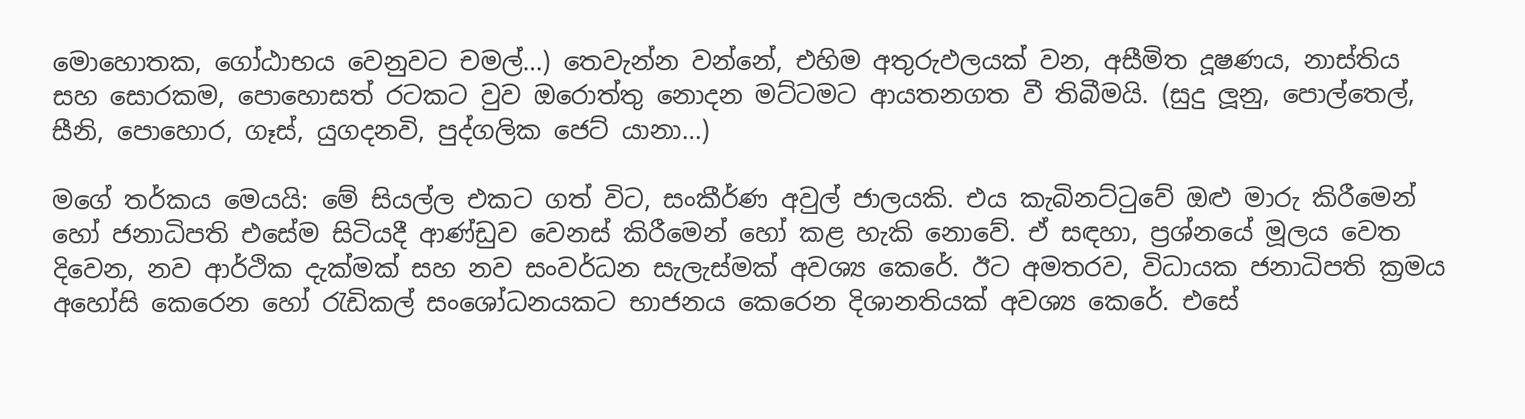මොහොතක, ගෝඨාභය වෙනුවට චමල්…) තෙවැන්න වන්නේ, එහිම අතුරුඵලයක් වන, අසීමිත දූෂණය, නාස්තිය සහ සොරකම, පොහොසත් රටකට වුව ඔරොත්තු නොදන මට්ටමට ආයතනගත වී තිබීමයි. (සුදු ලූනු, පොල්තෙල්, සීනි, පොහොර, ගෑස්, යුගදනවි, පුද්ගලික ජෙට් යානා…)

මගේ තර්කය මෙයයි: මේ සියල්ල එකට ගත් විට, සංකීර්ණ අවුල් ජාලයකි. එය කැබිනට්ටුවේ ඔළු මාරු කිරීමෙන් හෝ ජනාධිපති එසේම සිටියදී ආණ්ඩුව වෙනස් කිරීමෙන් හෝ කළ හැකි නොවේ. ඒ සඳහා, ප්‍රශ්නයේ මූලය වෙත දිවෙන, නව ආර්ථික දැක්මක් සහ නව සංවර්ධන සැලැස්මක් අවශ්‍ය කෙරේ. ඊට අමතරව, විධායක ජනාධිපති ක්‍රමය අහෝසි කෙරෙන හෝ රැඩිකල් සංශෝධනයකට භාජනය කෙරෙන දිශානතියක් අවශ්‍ය කෙරේ. එසේ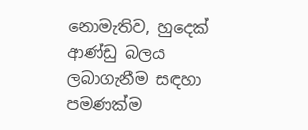නොමැතිව, හුදෙක් ආණ්ඩු බලය ලබාගැනීම සඳහා පමණක්ම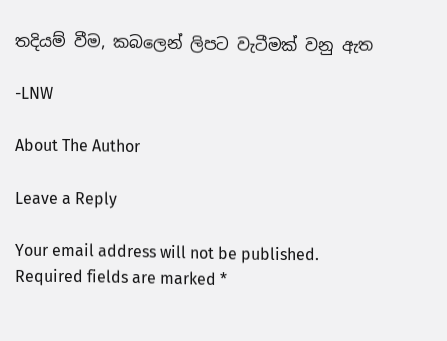තදියම් වීම, කබලෙන් ලිපට වැටීමක් වනු ඇත

-LNW

About The Author

Leave a Reply

Your email address will not be published. Required fields are marked *